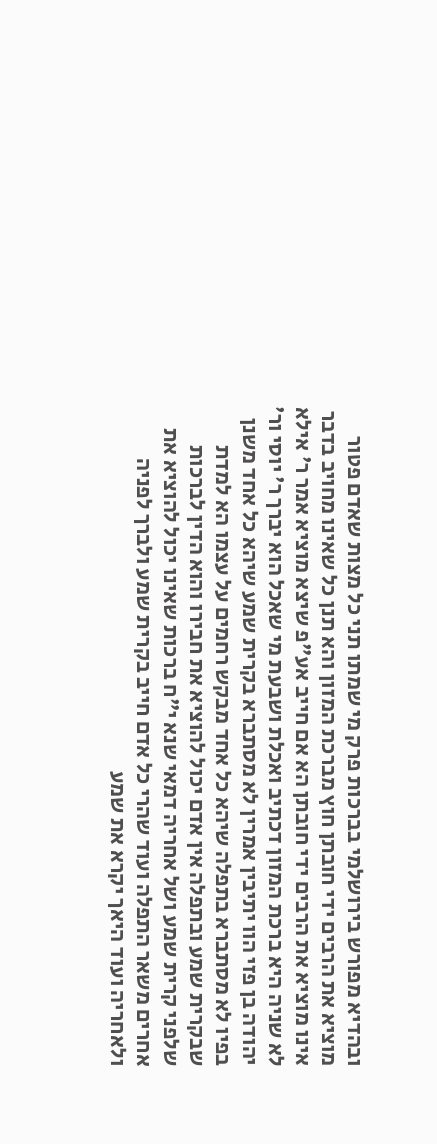ובהדיא מפורש בירושלמי בברכות פרק מי שמתו תני כל מצות שאדם פטור מוציא את הרבים ידי חובתן חוץ מברכת המזון והא תנן כל שאינו מחויב בדבר אינו מוציא את הרבים ידי חובתן הא אם חייב אע"פ שיצא מוציא אמר ר' אילא לא שניה היא ברכת המזון דכתיב ואכלת ושבעת מי שאכל הוא יברך ר' יוסי ור' יהודה בן פזי הוו יתיבין אמרין לא מסתברא בקרית שמע שיהא כל אחד משנן בפיו לא מסתברא בתפלה שיהא כל אחד מבקש רחמים על עצמו הא למדת שבקרית שמע ובתפלה אין אדם יכול להוציא את חבירו והוא הדין לברכות שלפני קרית שמע ושל אחריה דמאי שנא י"ח ברכות שאינו יכול להוציא את אחרים משאר התפלה ועוד שהרי כל אדם חייב בקרית שמע ולברך לפניה ולאחריה ועוד היאך יקרא את שמע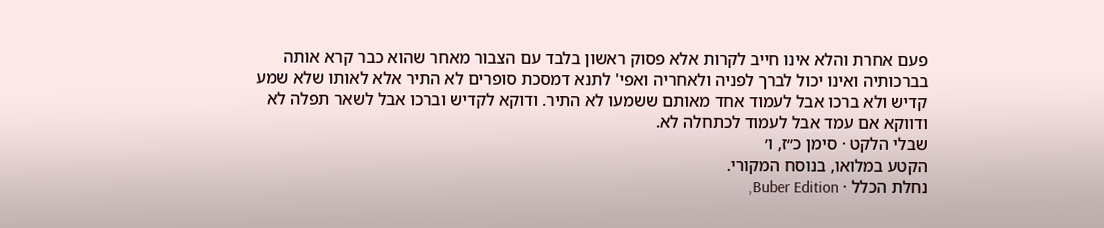פעם אחרת והלא אינו חייב לקרות אלא פסוק ראשון בלבד עם הצבור מאחר שהוא כבר קרא אותה בברכותיה ואינו יכול לברך לפניה ולאחריה ואפי' לתנא דמסכת סופרים לא התיר אלא לאותו שלא שמע קדיש ולא ברכו אבל לעמוד אחד מאותם ששמעו לא התיר. ודוקא לקדיש וברכו אבל לשאר תפלה לא ודווקא אם עמד אבל לעמוד לכתחלה לא.
שבלי הלקט · סימן כ״ז, ו׳
הקטע במלואו, בנוסח המקורי.
נחלת הכלל · Buber Edition,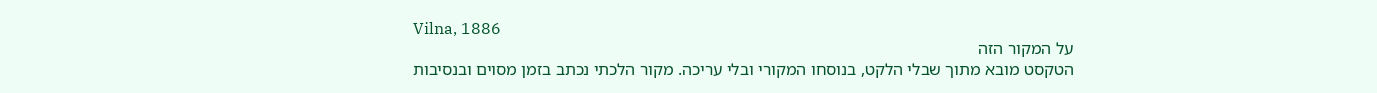Vilna, 1886
על המקור הזה
הטקסט מובא מתוך שבלי הלקט, בנוסחו המקורי ובלי עריכה. מקור הלכתי נכתב בזמן מסוים ובנסיבות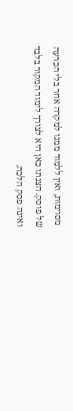מסוימות, ואין ללמוד ממנו למקרה אחר בלי הכרעה של פוסק. הצגתו כאן היא לצורך לימוד המקור בלבד ואינה פסק הלכה.